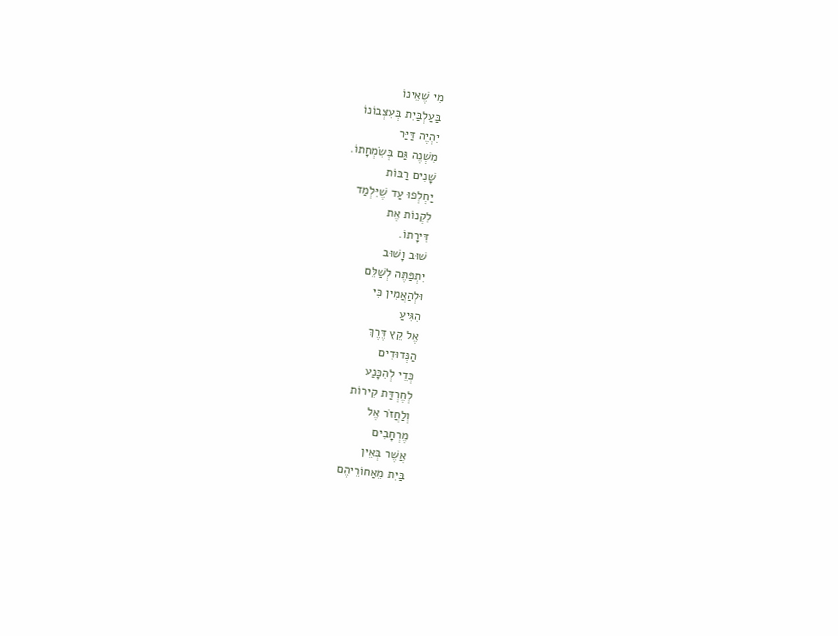מִי שֶׁאֵינוֹ
בַּעַלְבַּיִת בְּעִצְּבוֹנוֹ
יִהְיֶה דַּיַּר
מִשְׁנֶה גַּם בְּשִׂמְחָתוֹ.
שָׁנִים רַבּוֹת
יַחְלְפוּ עַד שֶׁיִּלְמַד
לִקְנוֹת אֶת
דִּירָתוֹ.
שׁוּב וָשׁוּב
יִתְפַּתֶּה לְשַׁלֵּם
וּלְהַאֲמִין כִּי
הִגִּיעַ
אֶל קֵץ דֶּרֶךְ
הַנְּדוּדִים
כְּדֵי לְהִכָּנַע
לְחֶרְדַּת קִירוֹת
וְלַחֲזֹר אֶל
מֶרְחָבִים
אֲשֶׁר בְּאֵין
בַּיִת מֵאַחוֹרֵיהֶם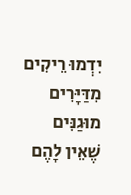יִדְמוּ רֵיקִים
מִדַּיָּרִים מוּגַנִּים
שֶׁאֵין לָהֶם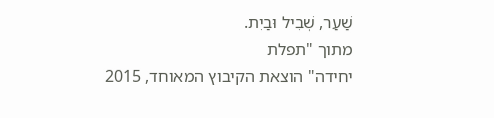שַׁעַר, שְׁבִיל וּבַיִת.
מתוך "תפלת
יחידה" הוצאת הקיבוץ המאוחד, 2015